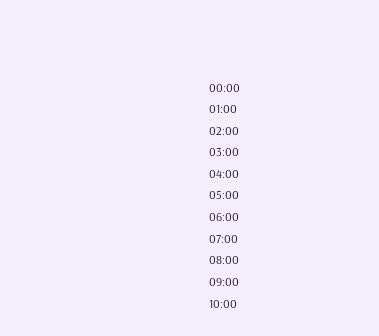00:00
01:00
02:00
03:00
04:00
05:00
06:00
07:00
08:00
09:00
10:00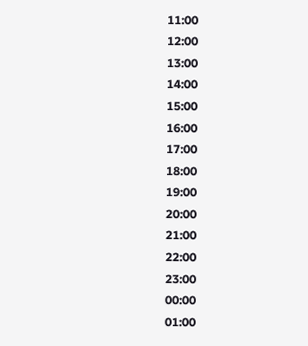11:00
12:00
13:00
14:00
15:00
16:00
17:00
18:00
19:00
20:00
21:00
22:00
23:00
00:00
01:00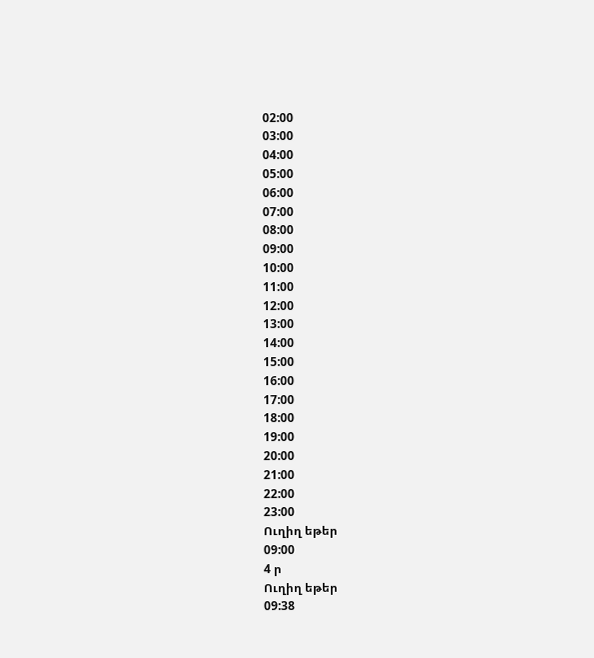02:00
03:00
04:00
05:00
06:00
07:00
08:00
09:00
10:00
11:00
12:00
13:00
14:00
15:00
16:00
17:00
18:00
19:00
20:00
21:00
22:00
23:00
Ուղիղ եթեր
09:00
4 ր
Ուղիղ եթեր
09:38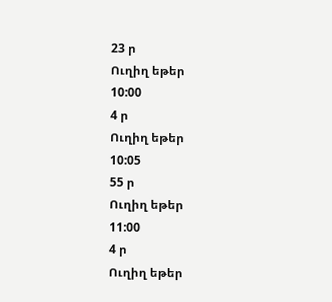23 ր
Ուղիղ եթեր
10:00
4 ր
Ուղիղ եթեր
10:05
55 ր
Ուղիղ եթեր
11:00
4 ր
Ուղիղ եթեր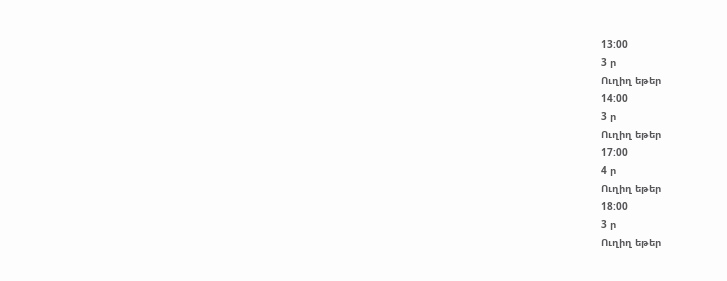13:00
3 ր
Ուղիղ եթեր
14:00
3 ր
Ուղիղ եթեր
17:00
4 ր
Ուղիղ եթեր
18:00
3 ր
Ուղիղ եթեր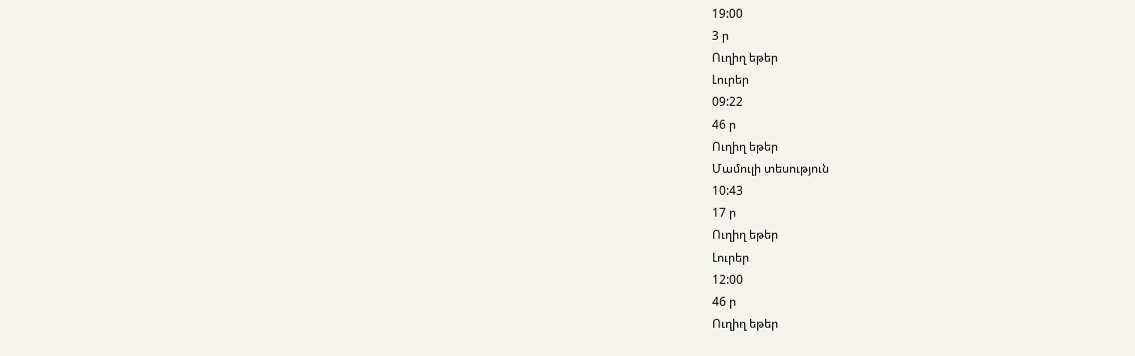19:00
3 ր
Ուղիղ եթեր
Լուրեր
09:22
46 ր
Ուղիղ եթեր
Մամուլի տեսություն
10:43
17 ր
Ուղիղ եթեր
Լուրեր
12:00
46 ր
Ուղիղ եթեր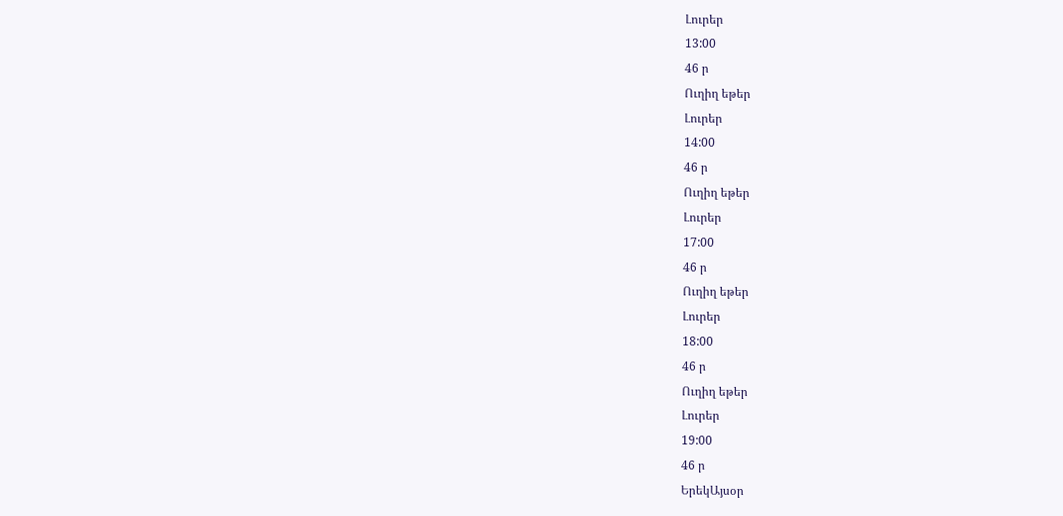Լուրեր
13:00
46 ր
Ուղիղ եթեր
Լուրեր
14:00
46 ր
Ուղիղ եթեր
Լուրեր
17:00
46 ր
Ուղիղ եթեր
Լուրեր
18:00
46 ր
Ուղիղ եթեր
Լուրեր
19:00
46 ր
ԵրեկԱյսօր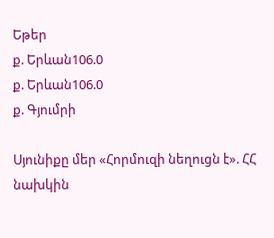Եթեր
ք. Երևան106.0
ք. Երևան106.0
ք. Գյումրի

Սյունիքը մեր «Հորմուզի նեղուցն է». ՀՀ նախկին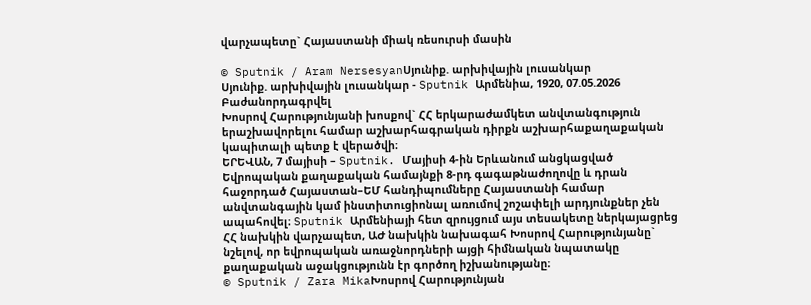վարչապետը` Հայաստանի միակ ռեսուրսի մասին

© Sputnik / Aram NersesyanՍյունիք. արխիվային լուսանկար
Սյունիք. արխիվային լուսանկար - Sputnik Արմենիա, 1920, 07.05.2026
Բաժանորդագրվել
Խոսրով Հարությունյանի խոսքով` ՀՀ երկարաժամկետ անվտանգություն երաշխավորելու համար աշխարհագրական դիրքն աշխարհաքաղաքական կապիտալի պետք է վերածվի։
ԵՐԵՎԱՆ, 7 մայիսի – Sputnik. Մայիսի 4-ին Երևանում անցկացված Եվրոպական քաղաքական համայնքի 8-րդ գագաթնաժողովը և դրան հաջորդած Հայաստան–ԵՄ հանդիպումները Հայաստանի համար անվտանգային կամ ինստիտուցիոնալ առումով շոշափելի արդյունքներ չեն ապահովել։ Sputnik Արմենիայի հետ զրույցում այս տեսակետը ներկայացրեց ՀՀ նախկին վարչապետ, ԱԺ նախկին նախագահ Խոսրով Հարությունյանը` նշելով, որ եվրոպական առաջնորդների այցի հիմնական նպատակը քաղաքական աջակցությունն էր գործող իշխանությանը։
© Sputnik / Zara MikaԽոսրով Հարությունյան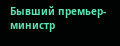Бывший премьер-министр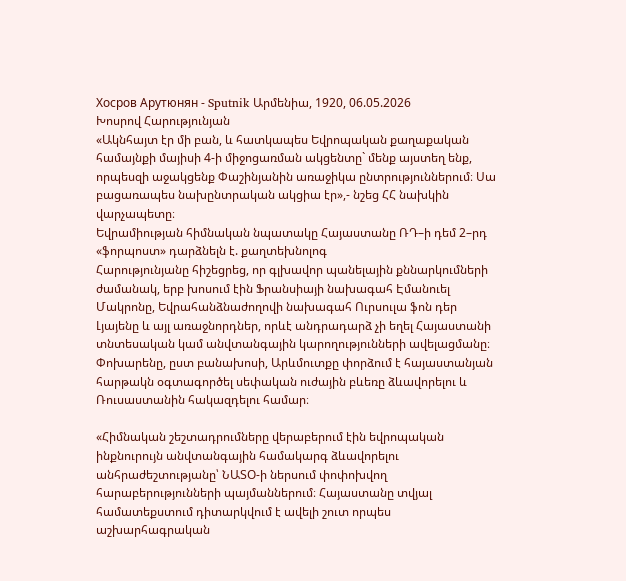Хосров Арутюнян - Sputnik Արմենիա, 1920, 06.05.2026
Խոսրով Հարությունյան
«Ակնհայտ էր մի բան, և հատկապես Եվրոպական քաղաքական համայնքի մայիսի 4-ի միջոցառման ակցենտը` մենք այստեղ ենք, որպեսզի աջակցենք Փաշինյանին առաջիկա ընտրություններում։ Սա բացառապես նախընտրական ակցիա էր»,- նշեց ՀՀ նախկին վարչապետը։
Եվրամիության հիմնական նպատակը Հայաստանը ՌԴ–ի դեմ 2–րդ «ֆորպոստ» դարձնելն է. քաղտեխնոլոգ
Հարությունյանը հիշեցրեց, որ գլխավոր պանելային քննարկումների ժամանակ, երբ խոսում էին Ֆրանսիայի նախագահ Էմանուել Մակրոնը, Եվրահանձնաժողովի նախագահ Ուրսուլա ֆոն դեր Լյայենը և այլ առաջնորդներ, որևէ անդրադարձ չի եղել Հայաստանի տնտեսական կամ անվտանգային կարողությունների ավելացմանը։ Փոխարենը, ըստ բանախոսի, Արևմուտքը փորձում է հայաստանյան հարթակն օգտագործել սեփական ուժային բևեռը ձևավորելու և Ռուսաստանին հակազդելու համար։

«Հիմնական շեշտադրումները վերաբերում էին եվրոպական ինքնուրույն անվտանգային համակարգ ձևավորելու անհրաժեշտությանը՝ ՆԱՏՕ-ի ներսում փոփոխվող հարաբերությունների պայմաններում։ Հայաստանը տվյալ համատեքստում դիտարկվում է ավելի շուտ որպես աշխարհագրական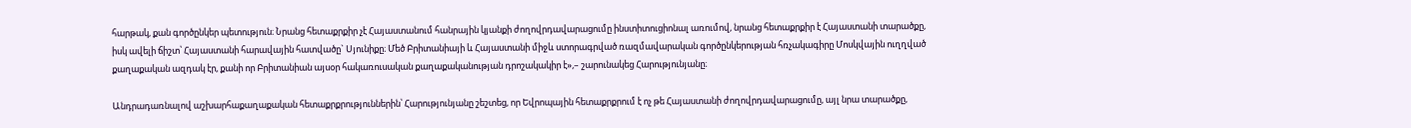հարթակ, քան գործընկեր պետություն։ Նրանց հետաքրքիր չէ Հայաստանում հանրային կյանքի ժողովրդավարացումը ինստիտուցիոնալ առումով, նրանց հետաքրքիր է Հայաստանի տարածքը, իսկ ավելի ճիշտ՝ Հայաստանի հարավային հատվածը` Սյունիքը։ Մեծ Բրիտանիայի և Հայաստանի միջև ստորագրված ռազմավարական գործընկերության հռչակագիրը Մոսկվային ուղղված քաղաքական ազդակ էր, քանի որ Բրիտանիան այսօր հակառուսական քաղաքականության դրոշակակիր է»,– շարունակեց Հարությունյանը։

Անդրադառնալով աշխարհաքաղաքական հետաքրքրություններին՝ Հարությունյանը շեշտեց, որ Եվրոպային հետաքրքրում է ոչ թե Հայաստանի ժողովրդավարացումը, այլ նրա տարածքը,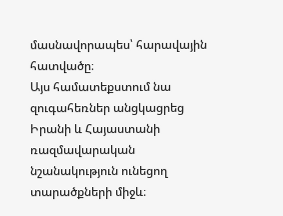մասնավորապես՝ հարավային հատվածը։
Այս համատեքստում նա զուգահեռներ անցկացրեց Իրանի և Հայաստանի ռազմավարական նշանակություն ունեցող տարածքների միջև։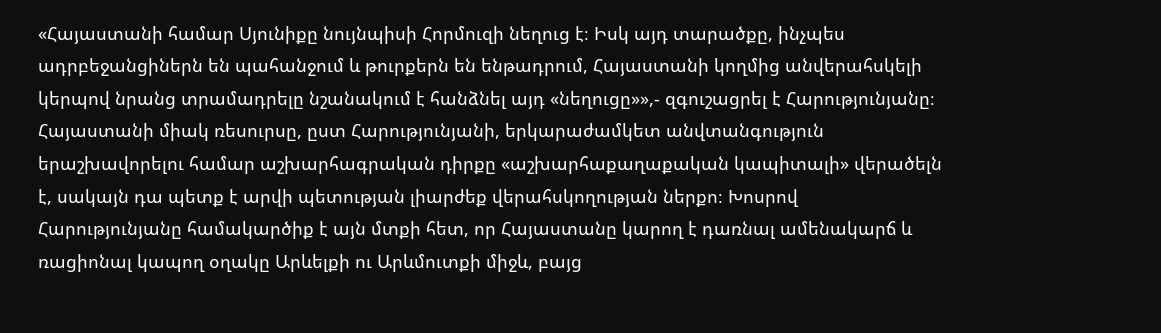«Հայաստանի համար Սյունիքը նույնպիսի Հորմուզի նեղուց է։ Իսկ այդ տարածքը, ինչպես ադրբեջանցիներն են պահանջում և թուրքերն են ենթադրում, Հայաստանի կողմից անվերահսկելի կերպով նրանց տրամադրելը նշանակում է հանձնել այդ «նեղուցը»»,- զգուշացրել է Հարությունյանը։
Հայաստանի միակ ռեսուրսը, ըստ Հարությունյանի, երկարաժամկետ անվտանգություն երաշխավորելու համար աշխարհագրական դիրքը «աշխարհաքաղաքական կապիտալի» վերածելն է, սակայն դա պետք է արվի պետության լիարժեք վերահսկողության ներքո։ Խոսրով Հարությունյանը համակարծիք է այն մտքի հետ, որ Հայաստանը կարող է դառնալ ամենակարճ և ռացիոնալ կապող օղակը Արևելքի ու Արևմուտքի միջև, բայց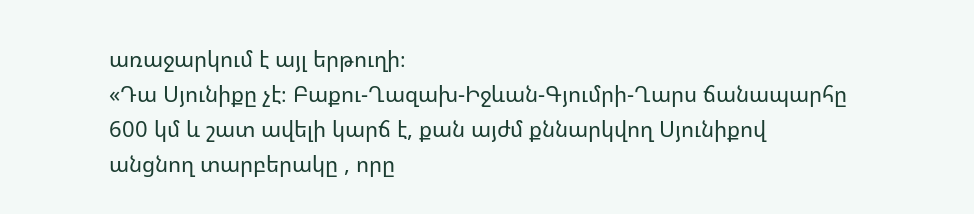առաջարկում է այլ երթուղի։
«Դա Սյունիքը չէ։ Բաքու-Ղազախ-Իջևան-Գյումրի-Ղարս ճանապարհը 600 կմ և շատ ավելի կարճ է, քան այժմ քննարկվող Սյունիքով անցնող տարբերակը , որը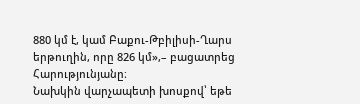880 կմ է, կամ Բաքու-Թբիլիսի-Ղարս երթուղին, որը 826 կմ»,– բացատրեց Հարությունյանը։
Նախկին վարչապետի խոսքով՝ եթե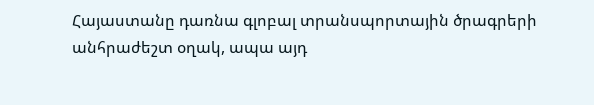Հայաստանը դառնա գլոբալ տրանսպորտային ծրագրերի անհրաժեշտ օղակ, ապա այդ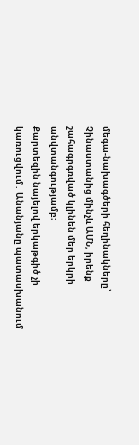մեգա-նախագծերի հեղինակները՝ Չինաստանից մինչև ԱՄՆ, իրենք շահագրգռված կլինեն մեր երկրի անվտանգությամբ։
Քարտեզին նայելով երկաթգիծ չի կառուցվում․ Անանյանը պատասխանում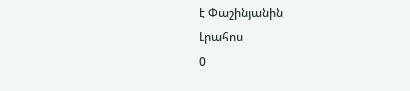է Փաշինյանին
Լրահոս
0